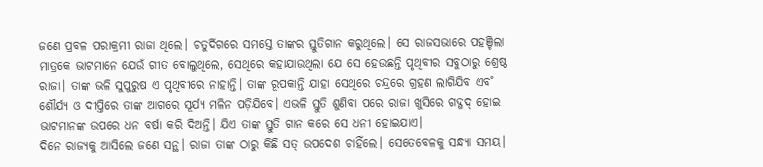ଜଣେ ପ୍ରବଳ ପରାକ୍ରମୀ ରାଜା ଥିଲେ। ଚତୁର୍ଦିଗରେ ସମସ୍ତେ ତାଙ୍କର ସ୍ତୁତିଗାନ କରୁଥିଲେ। ସେ ରାଜସଭାରେ ପହଞ୍ଚିଲା ମାତ୍ରକେ ଭାଟମାନେ ଯେଉଁ ଗୀତ ବୋଲୁଥିଲେ, ସେଥିରେ କହାଯାଉଥିଲା ଯେ ସେ ହେଉଛନ୍ତି ପୃଥିବୀର ସବୁଠାରୁ ଶ୍ରେଷ୍ଠ ରାଜା। ତାଙ୍କ ଭଳି ସୁପୁରୁଷ ଏ ପୃଥିବୀରେ ନାହାନ୍ତି। ତାଙ୍କ ରୂପକାନ୍ତି ଯାହା ସେଥିରେ ଚନ୍ଦ୍ରରେ ଗ୍ରହଣ ଲାଗିଯିବ ଏବ˚ ଶୌର୍ଯ୍ୟ ଓ ଦୀପ୍ତିରେ ତାଙ୍କ ଆଗରେ ସୂର୍ଯ୍ୟ ମଳିନ ପଡ଼ିଯିବେ। ଏଭଳି ସ୍ତୁତି ଶୁଣିବା ପରେ ରାଜା ଖୁସିରେ ଗଦ୍ଗଦ୍ ହୋଇ ଭାଟମାନଙ୍କ ଉପରେ ଧନ ବର୍ଷା କରି ଦିଅନ୍ତି। ଯିଏ ତାଙ୍କ ସ୍ତୁତି ଗାନ କରେ ସେ ଧନୀ ହୋଇଯାଏ।
ଦିନେ ରାଜ୍ୟକୁ ଆସିଲେ ଜଣେ ସନ୍ଥ। ରାଜା ତାଙ୍କ ଠାରୁ କିଛି ସତ୍ ଉପଦେଶ ଚାହିଁଲେ। ସେତେବେଳକୁ ସନ୍ଧ୍ୟା ସମୟ।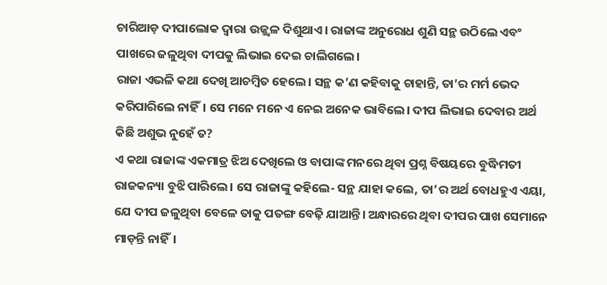ଚାରିଆଡ଼ ଦୀପାଲୋକ ଦ୍ବାରା ଉଜ୍ଜ୍ବଳ ଦିଶୁଥାଏ। ରାଜାଙ୍କ ଅନୁରୋଧ ଶୁଣି ସନ୍ଥ ଉଠିଲେ ଏବଂ ପାଖରେ ଜଳୁଥିବା ଦୀପକୁ ଲିଭାଇ ଦେଇ ଚାଲିଗଲେ।
ରାଜା ଏଭଳି କଥା ଦେଖି ଆଚମ୍ବିତ ହେଲେ। ସନ୍ଥ କ’ଣ କହିବାକୁ ଚାହାନ୍ତି, ତା’ର ମର୍ମ ଭେଦ କରିପାରିଲେ ନାହିଁ। ସେ ମନେ ମନେ ଏ ନେଇ ଅନେକ ଭାବିଲେ। ଦୀପ ଲିଭାଇ ଦେବାର ଅର୍ଥ କିଛି ଅଶୁଭ ନୁହେଁ ତ?
ଏ କଥା ରାଜାଙ୍କ ଏକମାତ୍ର ଝିଅ ଦେଖିଲେ ଓ ବାପାଙ୍କ ମନରେ ଥିବା ପ୍ରଶ୍ନ ବିଷୟରେ ବୁଦ୍ଧିମତୀ ରାଜକନ୍ୟା ବୁଝି ପାରିଲେ। ସେ ରାଜାଙ୍କୁ କହିଲେ- ସନ୍ଥ ଯାହା କଲେ, ତା’ର ଅର୍ଥ ବୋଧହୁଏ ଏୟା, ଯେ ଦୀପ ଜଳୁଥିବା ବେଳେ ତାକୁ ପତଙ୍ଗ ବେଢ଼ି ଯାଆନ୍ତି। ଅନ୍ଧାରରେ ଥିବା ଦୀପର ପାଖ ସେମାନେ ମାଡ଼ନ୍ତି ନାହିଁ।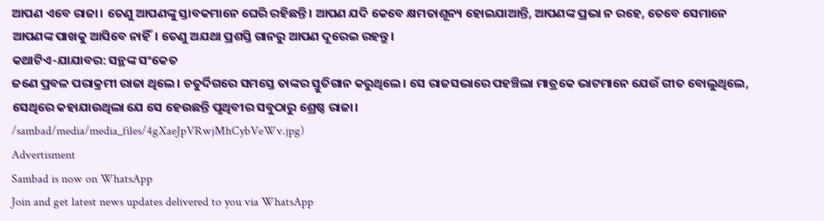ଆପଣ ଏବେ ରାଜା। ତେଣୁ ଆପଣଙ୍କୁ ସ୍ତାବକମାନେ ଘେରି ରହିଛନ୍ତି। ଆପଣ ଯଦି କେବେ କ୍ଷମତାଶୂନ୍ୟ ହୋଇଯାଆନ୍ତି, ଆପଣଙ୍କ ପ୍ରଭା ନ ରହେ, ତେବେ ସେମାନେ ଆପଣଙ୍କ ପାଖକୁ ଆସିବେ ନାହିଁ। ତେଣୁ ଅଯଥା ପ୍ରଶସ୍ତି ଗାନରୁ ଆପଣ ଦୂରେଇ ରହନ୍ତୁ।
କଥାଟିଏ-ଯାଯାବର: ସନ୍ଥଙ୍କ ସଂକେତ
ଜଣେ ପ୍ରବଳ ପରାକ୍ରମୀ ରାଜା ଥିଲେ। ଚତୁର୍ଦିଗରେ ସମସ୍ତେ ତାଙ୍କର ସ୍ତୁତିଗାନ କରୁଥିଲେ। ସେ ରାଜସଭାରେ ପହଞ୍ଚିଲା ମାତ୍ରକେ ଭାଟମାନେ ଯେଉଁ ଗୀତ ବୋଲୁଥିଲେ, ସେଥିରେ କହାଯାଉଥିଲା ଯେ ସେ ହେଉଛନ୍ତି ପୃଥିବୀର ସବୁଠାରୁ ଶ୍ରେଷ୍ଠ ରାଜା।
/sambad/media/media_files/4gXaeJpVRwjMhCybVeWv.jpg)
Advertisment
Sambad is now on WhatsApp
Join and get latest news updates delivered to you via WhatsApp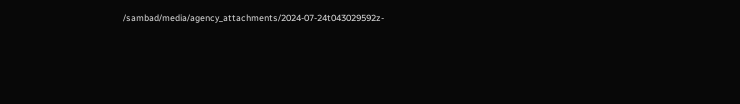/sambad/media/agency_attachments/2024-07-24t043029592z-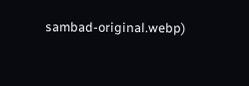sambad-original.webp)